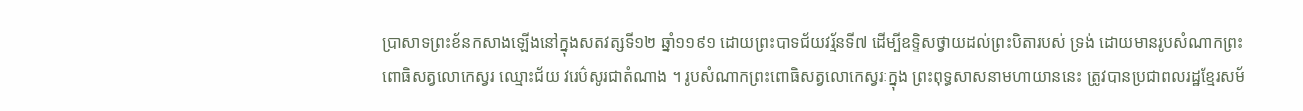ប្រាសាទព្រះខ័នកសាងឡើងនៅក្នុងសតវត្សទី១២ ឆ្នាំ១១៩១ ដោយព្រះបាទជ័យវរ្ម័នទី៧ ដើម្បីឧទ្ទិសថ្វាយដល់ព្រះបិតារបស់ ទ្រង់ ដោយមានរូបសំណាកព្រះពោធិសត្វលោកេស្វរ ឈ្មោះជ័យ វរេប៌សូរជាតំណាង ។ រូបសំណាកព្រះពោធិសត្វលោកេស្វរៈក្នុង ព្រះពុទ្ធសាសនាមហាយាននេះ ត្រូវបានប្រជាពលរដ្ឋខ្មែរសម័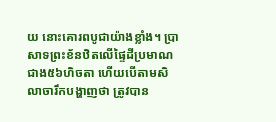យ នោះគោរពបូជាយ៉ាងខ្លាំង។ ប្រាសាទព្រះខ័នឋិតលើផ្ទៃដីប្រមាណជាង៥៦ហិចតា ហើយបើតាមសិលាចារឹកបង្ហាញថា ត្រូវបាន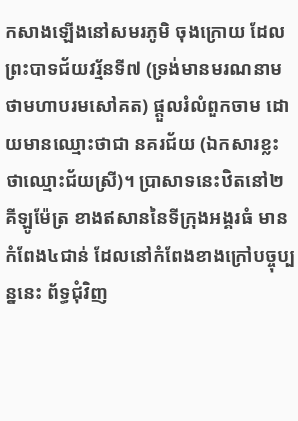កសាងឡើងនៅសមរភូមិ ចុងក្រោយ ដែលព្រះបាទជ័យវរ្ម័នទី៧ (ទ្រង់មានមរណនាមថាមហាបរមសៅគត) ផ្ដួលរំលំពួកចាម ដោយមានឈ្មោះថាជា នគរជ័យ (ឯកសារខ្លះថាឈ្មោះជ័យស្រី)។ ប្រាសាទនេះឋិតនៅ២គីឡូម៉ែត្រ ខាងឥសាននៃទីក្រុងអង្គរធំ មានកំពែង៤ជាន់ ដែលនៅកំពែងខាងក្រៅបច្ចុប្បន្ននេះ ព័ទ្ធជុំវិញ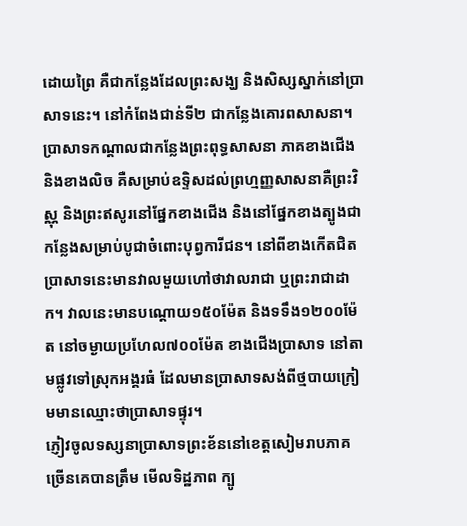ដោយព្រៃ គឺជាកន្លែងដែលព្រះសង្ឃ និងសិស្សស្នាក់នៅប្រាសាទនេះ។ នៅកំពែងជាន់ទី២ ជាកន្លែងគោរពសាសនា។ ប្រាសាទកណ្ដាលជាកន្លែងព្រះពុទ្ធសាសនា ភាគខាងជើង និងខាងលិច គឺសម្រាប់ឧទ្ទិសដល់ព្រហ្មញ្ញសាសនាគឺព្រះវិស្ណុ និងព្រះឥសូរនៅផ្នែកខាងជើង និងនៅផ្នែកខាងត្បូងជាកន្លែងសម្រាប់បូជាចំពោះបុព្វការីជន។ នៅពីខាងកើតជិតប្រាសាទនេះមានវាលមួយហៅថាវាលរាជា ឬព្រះរាជាដាក។ វាលនេះមានបណ្តោយ១៥០ម៉ែត និងទទឹង១២០០ម៉ែត នៅចម្ងាយប្រហែល៧០០ម៉ែត ខាងជើងប្រាសាទ នៅតាមផ្លូវទៅស្រុកអង្គរធំ ដែលមានប្រាសាទសង់ពីថ្មបាយក្រៀមមានឈ្មោះថាប្រាសាទផ្ទុរ។
ភ្ញៀវចូលទស្សនាប្រាសាទព្រះខ័ននៅខេត្តសៀមរាបភាគច្រើនគេបានត្រឹម មើលទិដ្ឋភាព ក្បូ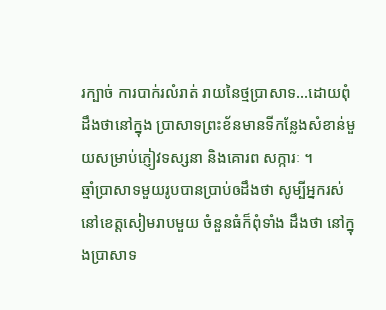រក្បាច់ ការបាក់រលំរាត់ រាយនៃថ្មប្រាសាទ…ដោយពុំដឹងថានៅក្នុង ប្រាសាទព្រះខ័នមានទីកន្លែងសំខាន់មួយសម្រាប់ភ្ញៀវទស្សនា និងគោរព សក្ការៈ ។
ឆ្មាំប្រាសាទមួយរូបបានប្រាប់ឲដឹងថា សូម្បីអ្នករស់នៅខេត្តសៀមរាបមួយ ចំនួនធំក៏ពុំទាំង ដឹងថា នៅក្នុងប្រាសាទ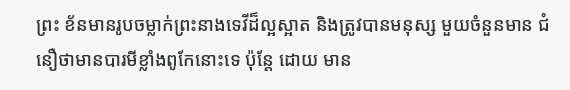ព្រះ ខ័នមានរូបចម្លាក់ព្រះនាងទេវីដ៏ល្អស្អាត និងត្រូវបានមនុស្ស មួយចំនួនមាន ជំនឿថាមានបារមីខ្លាំងពូកែនោះទេ ប៉ុន្តែ ដោយ មាន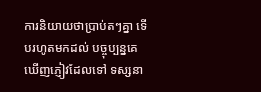ការនិយាយថាប្រាប់តៗគ្នា ទើបរហូតមកដល់ បច្ចុប្បន្នគេឃើញភ្ញៀវដែលទៅ ទស្សនា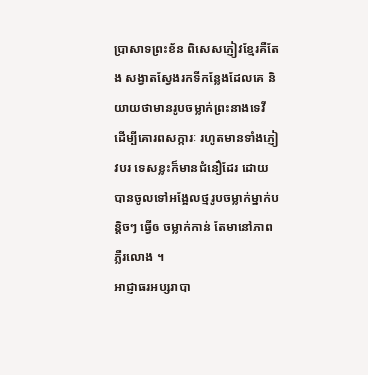ប្រាសាទព្រះខ័ន ពិសេសភ្ញៀវខ្មែរគឺតែង សង្វាតស្វែងរកទីកន្លែងដែលគេ និយាយថាមានរូបចម្លាក់ព្រះនាងទេវី ដើម្បីគោរពសក្ការៈ រហូតមានទាំងភ្ញៀវបរ ទេសខ្លះក៏មានជំនឿដែរ ដោយបានចូលទៅអង្អែលថ្មរូបចម្លាក់ម្នាក់បន្តិចៗ ធ្វើឲ ចម្លាក់កាន់ តែមានៅភាពភ្លឺរលោង ។
អាជ្ញាធរអប្សរាបា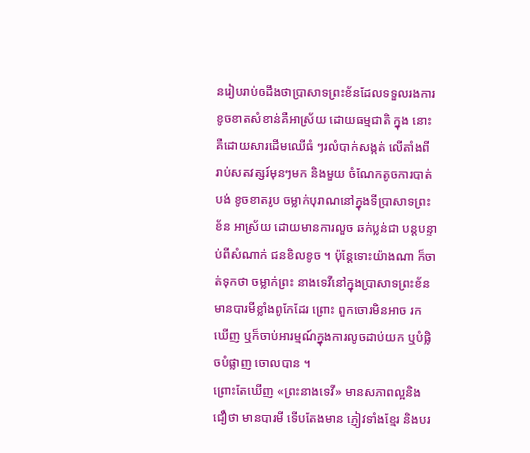នរៀបរាប់ឲដឹងថាប្រាសាទព្រះខ័នដែលទទួលរងការខូចខាតសំខាន់គឺអាស្រ័យ ដោយធម្មជាតិ ក្នុង នោះ គឺដោយសារដើមឈើធំ ៗរលំបាក់សង្កត់ លើតាំងពី រាប់សតវត្សរ៍មុនៗមក និងមួយ ចំណែកតូចការបាត់បង់ ខូចខាតរូប ចម្លាក់បុរាណនៅក្នុងទីប្រាសាទព្រះខ័ន អាស្រ័យ ដោយមានការលួច ឆក់ប្លន់ជា បន្តបន្ទាប់ពីសំណាក់ ជនខិលខូច ។ ប៉ុន្តែទោះយ៉ាងណា ក៏ចាត់ទុកថា ចម្លាក់ព្រះ នាងទេវីនៅក្នុងប្រាសាទព្រះខ័នមានបារមីខ្លាំងពូកែដែរ ព្រោះ ពួកចោរមិនអាច រកឃើញ ឬក៏ចាប់អារម្មណ៍ក្នុងការលូចដាប់យក ឬបំផ្លិចបំផ្លាញ ចោលបាន ។
ព្រោះតែឃើញ «ព្រះនាងទេវី» មានសភាពល្អនិងជឿថា មានបារមី ទើបតែងមាន ភ្ញៀវទាំងខ្មែរ និងបរ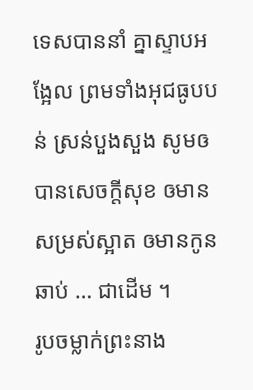ទេសបាននាំ គ្នាស្ទាបអង្អែល ព្រមទាំងអុជធូបបន់ ស្រន់បួងសួង សូមឲបានសេចក្តីសុខ ឲមានសម្រស់ស្អាត ឲមានកូនឆាប់ … ជាដើម ។
រូបចម្លាក់ព្រះនាង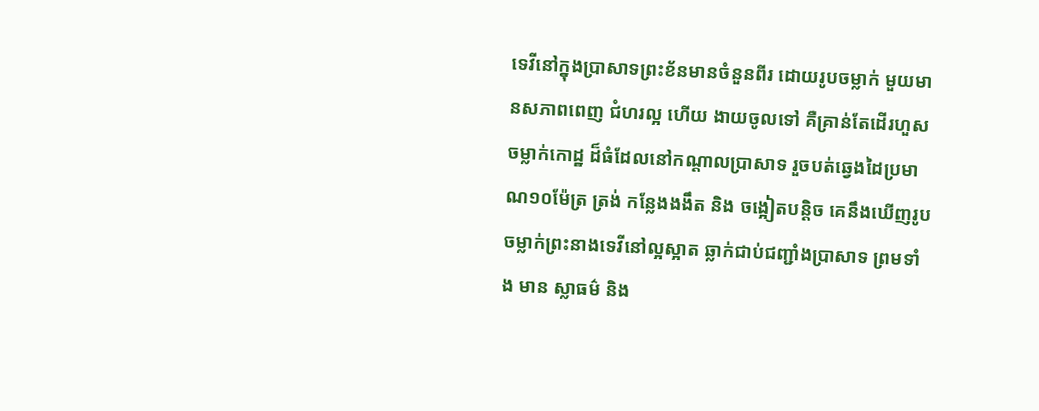ទេវីនៅក្នុងប្រាសាទព្រះខ័នមានចំនួនពីរ ដោយរូបចម្លាក់ មួយមានសភាពពេញ ជំហរល្អ ហើយ ងាយចូលទៅ គឺគ្រាន់តែដើរហួសចម្លាក់កោដ្ឋ ដ៏ធំដែលនៅកណ្តាលប្រាសាទ រួចបត់ឆ្វេងដៃប្រមាណ១០ម៉ែត្រ ត្រង់ កន្លែងងងឹត និង ចង្អៀតបនិ្តច គេនឹងឃើញរូប ចម្លាក់ព្រះនាងទេវីនៅល្អស្អាត ឆ្លាក់ជាប់ជញ្ជាំងប្រាសាទ ព្រមទាំង មាន ស្លាធម៌ និង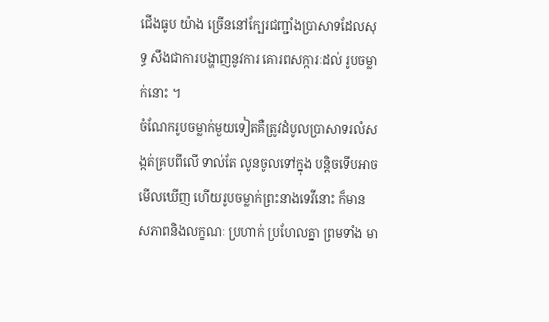ជើងធូប យ៉ាង ច្រើននៅក្បែរជញ្ជាំងបា្រសាទដែលសុទ្ធ សឹងជាការបង្ហាញនូវការ គោរពសក្ការៈដល់ រូបចម្លាក់នោះ ។
ចំណែករូបចម្លាក់មួយទៀតគឺត្រូវដំបូលប្រាសាទរលំសង្កត់គ្របពីលើ ទាល់តែ លូនចូលទៅក្នុង បន្តិចទើបអាច មើលឃើញ ហើយរូបចម្លាក់ព្រះនាងទេវីនោះ ក៏មាន សភាពនិងលក្ខណៈ ប្រហាក់ ប្រហែលគ្នា ព្រមទាំង មា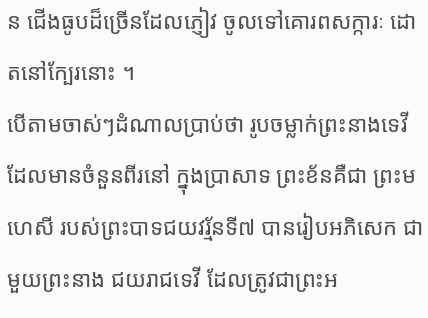ន ជើងធូបដ៏ច្រើនដែលភ្ញៀវ ចូលទៅគោរពសក្ការៈ ដោតនៅក្បែរនោះ ។
បើតាមចាស់ៗដំណាលប្រាប់ថា រូបចម្លាក់ព្រះនាងទេវីដែលមានចំនួនពីរនៅ ក្នុងប្រាសាទ ព្រះខ័នគឺជា ព្រះមហេសី របស់ព្រះបាទជយវរ័្មនទី៧ បានរៀបអភិសេក ជាមួយព្រះនាង ជយរាជទេវី ដែលត្រូវជាព្រះអ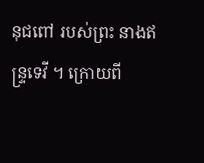នុជពៅ របស់ព្រះ នាងឥន្រ្ទទេវី ។ ក្រោយពី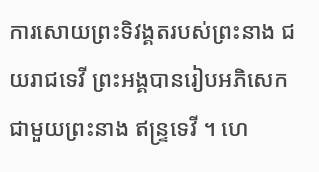ការសោយព្រះទិវង្គតរបស់ព្រះនាង ជយរាជទេវី ព្រះអង្គបានរៀបអភិសេក ជាមួយព្រះនាង ឥន្រ្ទទេវី ។ ហេ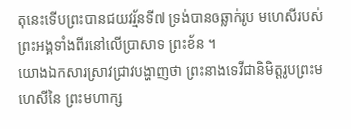តុនេះទើបព្រះបានជយវរ្ម័នទី៧ ទ្រង់បានឲឆ្លាក់រូប មហេសីរបស់ព្រះអង្គទាំងពីរនៅលើប្រាសាទ ព្រះខ័ន ។
យោងឯកសារស្រាវជ្រាវបង្ហាញថា ព្រះនាងទេវីជានិមិត្តរូបព្រះមហេសីនៃ ព្រះមហាក្ស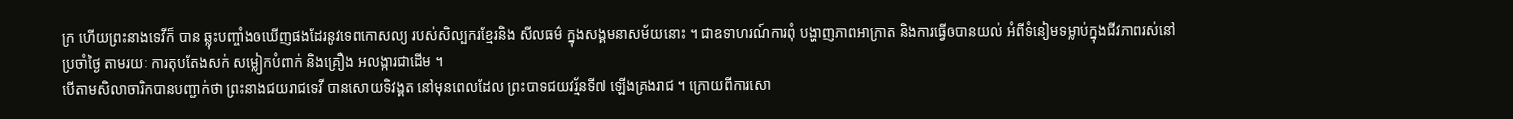ក្រ ហើយព្រះនាងទេវីក៏ បាន ឆ្លុះបញ្ចាំងឲឃើញផងដែរនូវទេពកោសល្យ របស់សិល្បករខ្មែរនិង សីលធម៌ ក្នុងសង្គមនាសម័យនោះ ។ ជាឧទាហរណ៍ការពុំ បង្ហាញភាពអាក្រាត និងការធ្វើឲបានយល់ អំពីទំនៀមទម្លាប់ក្នុងជីវភាពរស់នៅប្រចាំថ្ងៃ តាមរយៈ ការតុបតែងសក់ សម្លៀកបំពាក់ និងគ្រឿង អលង្ការជាដើម ។
បើតាមសិលាចារិកបានបញ្ជាក់ថា ព្រះនាងជយរាជទេវី បានសោយទិវង្គត នៅមុនពេលដែល ព្រះបាទជយវរ្ម័នទី៧ ឡើងគ្រងរាជ ។ ក្រោយពីការសោ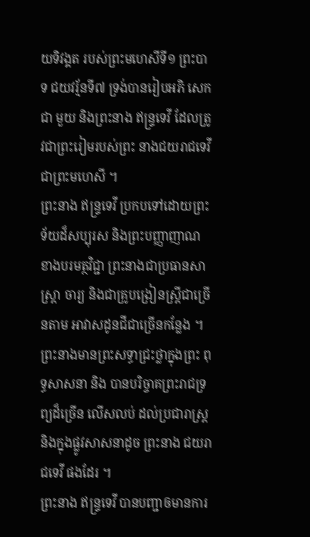យទិវង្គត របស់ព្រះមហេសីទី១ ព្រះបាទ ជយវរ្ម័នទី៧ ទ្រង់បានរៀបអភិ សេកជា មួយ និងព្រះនាង ឥន្រ្ទទេវី ដែលត្រូវជាព្រះរៀមរបស់ព្រះ នាងជយរាជទេវី ជាព្រះមហេសី ។
ព្រះនាង ឥន្រ្ទទេវី ប្រកបទៅដោយព្រះទ័យដ៏សប្បុរស និងព្រះបញ្ញាញាណ ខាងបរមត្ថវិជ្ជា ព្រះនាងជាប្រធានសាស្ត្រា ចារ្យ និងជាគ្រូបង្រៀនស្ត្រីជាច្រើនតាម អាវាសដូនជីជាច្រើនកន្លែង ។ ព្រះនាងមានព្រះសទ្ធាជ្រះថ្លាក្នុងព្រះ ពុទ្ធសាសនា និង បានបរិច្ចាគព្រះរាជទ្រព្យដ៏ច្រើន លើសលប់ ដល់ប្រជារាស្ត្រ និងក្នុងផ្លូវសាសនាដូច ព្រះនាង ជយរាជទេវី ផងដែរ ។
ព្រះនាង ឥន្រ្ទទេវី បានបញ្ជាឲមានការ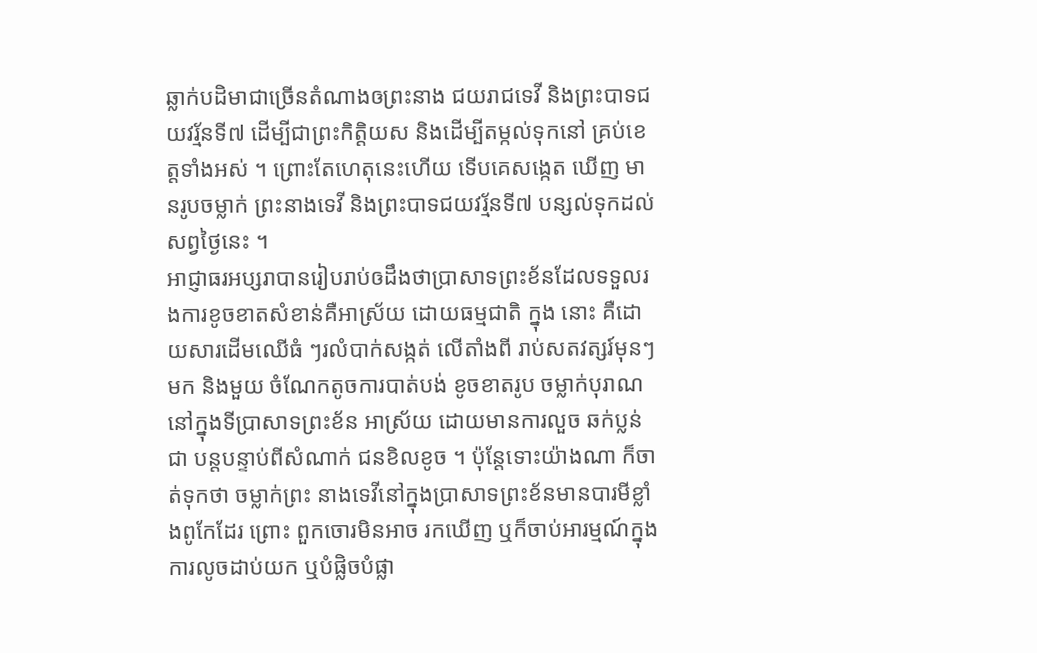ឆ្លាក់បដិមាជាច្រើនតំណាងឲព្រះនាង ជយរាជទេវី និងព្រះបាទជយវរ្ម័នទី៧ ដើម្បីជាព្រះកិត្តិយស និងដើម្បីតម្កល់ទុកនៅ គ្រប់ខេត្តទាំងអស់ ។ ព្រោះតែហេតុនេះហើយ ទើបគេសង្កេត ឃើញ មានរូបចម្លាក់ ព្រះនាងទេវី និងព្រះបាទជយវរ្ម័នទី៧ បន្សល់ទុកដល់សព្វថ្ងៃនេះ ។
អាជ្ញាធរអប្សរាបានរៀបរាប់ឲដឹងថាប្រាសាទព្រះខ័នដែលទទួលរងការខូចខាតសំខាន់គឺអាស្រ័យ ដោយធម្មជាតិ ក្នុង នោះ គឺដោយសារដើមឈើធំ ៗរលំបាក់សង្កត់ លើតាំងពី រាប់សតវត្សរ៍មុនៗមក និងមួយ ចំណែកតូចការបាត់បង់ ខូចខាតរូប ចម្លាក់បុរាណនៅក្នុងទីប្រាសាទព្រះខ័ន អាស្រ័យ ដោយមានការលួច ឆក់ប្លន់ជា បន្តបន្ទាប់ពីសំណាក់ ជនខិលខូច ។ ប៉ុន្តែទោះយ៉ាងណា ក៏ចាត់ទុកថា ចម្លាក់ព្រះ នាងទេវីនៅក្នុងប្រាសាទព្រះខ័នមានបារមីខ្លាំងពូកែដែរ ព្រោះ ពួកចោរមិនអាច រកឃើញ ឬក៏ចាប់អារម្មណ៍ក្នុងការលូចដាប់យក ឬបំផ្លិចបំផ្លា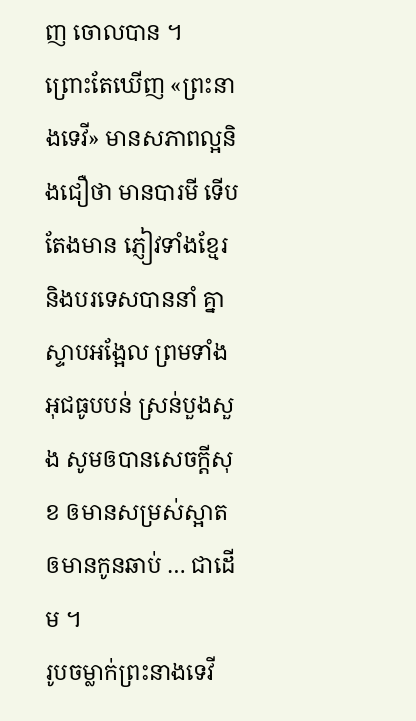ញ ចោលបាន ។
ព្រោះតែឃើញ «ព្រះនាងទេវី» មានសភាពល្អនិងជឿថា មានបារមី ទើបតែងមាន ភ្ញៀវទាំងខ្មែរ និងបរទេសបាននាំ គ្នាស្ទាបអង្អែល ព្រមទាំងអុជធូបបន់ ស្រន់បួងសួង សូមឲបានសេចក្តីសុខ ឲមានសម្រស់ស្អាត ឲមានកូនឆាប់ … ជាដើម ។
រូបចម្លាក់ព្រះនាងទេវី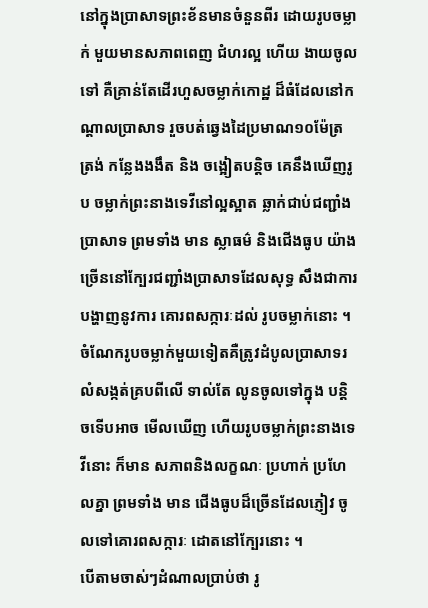នៅក្នុងប្រាសាទព្រះខ័នមានចំនួនពីរ ដោយរូបចម្លាក់ មួយមានសភាពពេញ ជំហរល្អ ហើយ ងាយចូលទៅ គឺគ្រាន់តែដើរហួសចម្លាក់កោដ្ឋ ដ៏ធំដែលនៅកណ្តាលប្រាសាទ រួចបត់ឆ្វេងដៃប្រមាណ១០ម៉ែត្រ ត្រង់ កន្លែងងងឹត និង ចង្អៀតបនិ្តច គេនឹងឃើញរូប ចម្លាក់ព្រះនាងទេវីនៅល្អស្អាត ឆ្លាក់ជាប់ជញ្ជាំងប្រាសាទ ព្រមទាំង មាន ស្លាធម៌ និងជើងធូប យ៉ាង ច្រើននៅក្បែរជញ្ជាំងបា្រសាទដែលសុទ្ធ សឹងជាការបង្ហាញនូវការ គោរពសក្ការៈដល់ រូបចម្លាក់នោះ ។
ចំណែករូបចម្លាក់មួយទៀតគឺត្រូវដំបូលប្រាសាទរលំសង្កត់គ្របពីលើ ទាល់តែ លូនចូលទៅក្នុង បន្តិចទើបអាច មើលឃើញ ហើយរូបចម្លាក់ព្រះនាងទេវីនោះ ក៏មាន សភាពនិងលក្ខណៈ ប្រហាក់ ប្រហែលគ្នា ព្រមទាំង មាន ជើងធូបដ៏ច្រើនដែលភ្ញៀវ ចូលទៅគោរពសក្ការៈ ដោតនៅក្បែរនោះ ។
បើតាមចាស់ៗដំណាលប្រាប់ថា រូ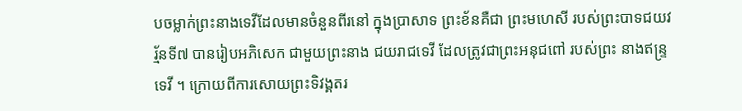បចម្លាក់ព្រះនាងទេវីដែលមានចំនួនពីរនៅ ក្នុងប្រាសាទ ព្រះខ័នគឺជា ព្រះមហេសី របស់ព្រះបាទជយវរ័្មនទី៧ បានរៀបអភិសេក ជាមួយព្រះនាង ជយរាជទេវី ដែលត្រូវជាព្រះអនុជពៅ របស់ព្រះ នាងឥន្រ្ទទេវី ។ ក្រោយពីការសោយព្រះទិវង្គតរ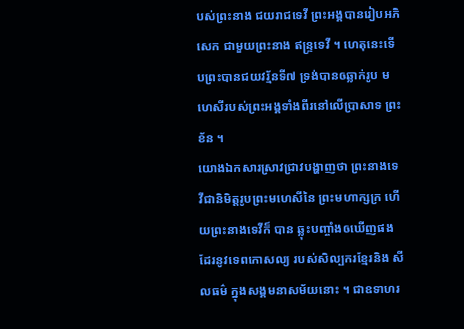បស់ព្រះនាង ជយរាជទេវី ព្រះអង្គបានរៀបអភិសេក ជាមួយព្រះនាង ឥន្រ្ទទេវី ។ ហេតុនេះទើបព្រះបានជយវរ្ម័នទី៧ ទ្រង់បានឲឆ្លាក់រូប មហេសីរបស់ព្រះអង្គទាំងពីរនៅលើប្រាសាទ ព្រះខ័ន ។
យោងឯកសារស្រាវជ្រាវបង្ហាញថា ព្រះនាងទេវីជានិមិត្តរូបព្រះមហេសីនៃ ព្រះមហាក្សក្រ ហើយព្រះនាងទេវីក៏ បាន ឆ្លុះបញ្ចាំងឲឃើញផងដែរនូវទេពកោសល្យ របស់សិល្បករខ្មែរនិង សីលធម៌ ក្នុងសង្គមនាសម័យនោះ ។ ជាឧទាហរ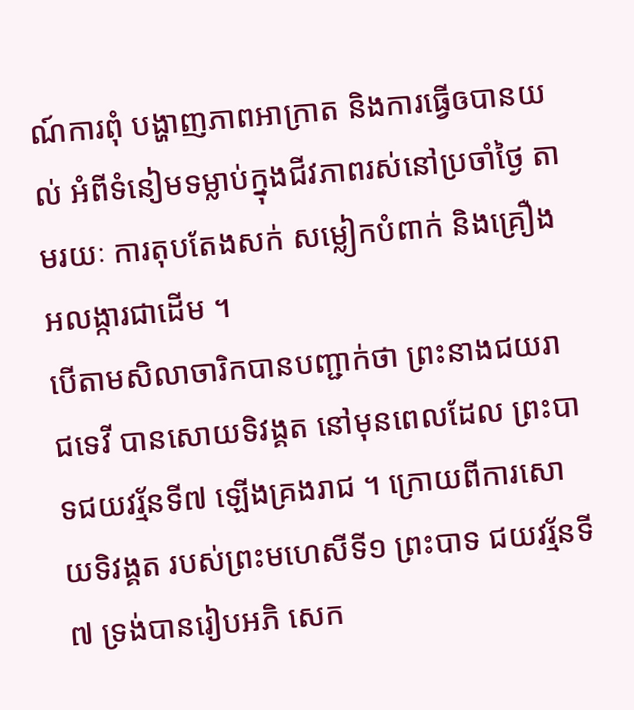ណ៍ការពុំ បង្ហាញភាពអាក្រាត និងការធ្វើឲបានយល់ អំពីទំនៀមទម្លាប់ក្នុងជីវភាពរស់នៅប្រចាំថ្ងៃ តាមរយៈ ការតុបតែងសក់ សម្លៀកបំពាក់ និងគ្រឿង អលង្ការជាដើម ។
បើតាមសិលាចារិកបានបញ្ជាក់ថា ព្រះនាងជយរាជទេវី បានសោយទិវង្គត នៅមុនពេលដែល ព្រះបាទជយវរ្ម័នទី៧ ឡើងគ្រងរាជ ។ ក្រោយពីការសោយទិវង្គត របស់ព្រះមហេសីទី១ ព្រះបាទ ជយវរ្ម័នទី៧ ទ្រង់បានរៀបអភិ សេក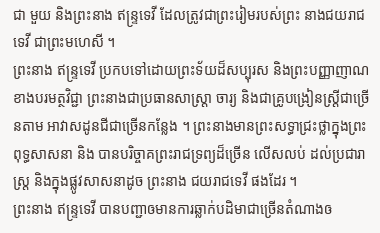ជា មួយ និងព្រះនាង ឥន្រ្ទទេវី ដែលត្រូវជាព្រះរៀមរបស់ព្រះ នាងជយរាជទេវី ជាព្រះមហេសី ។
ព្រះនាង ឥន្រ្ទទេវី ប្រកបទៅដោយព្រះទ័យដ៏សប្បុរស និងព្រះបញ្ញាញាណ ខាងបរមត្ថវិជ្ជា ព្រះនាងជាប្រធានសាស្ត្រា ចារ្យ និងជាគ្រូបង្រៀនស្ត្រីជាច្រើនតាម អាវាសដូនជីជាច្រើនកន្លែង ។ ព្រះនាងមានព្រះសទ្ធាជ្រះថ្លាក្នុងព្រះ ពុទ្ធសាសនា និង បានបរិច្ចាគព្រះរាជទ្រព្យដ៏ច្រើន លើសលប់ ដល់ប្រជារាស្ត្រ និងក្នុងផ្លូវសាសនាដូច ព្រះនាង ជយរាជទេវី ផងដែរ ។
ព្រះនាង ឥន្រ្ទទេវី បានបញ្ជាឲមានការឆ្លាក់បដិមាជាច្រើនតំណាងឲ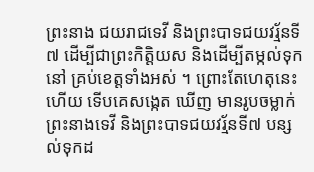ព្រះនាង ជយរាជទេវី និងព្រះបាទជយវរ្ម័នទី៧ ដើម្បីជាព្រះកិត្តិយស និងដើម្បីតម្កល់ទុកនៅ គ្រប់ខេត្តទាំងអស់ ។ ព្រោះតែហេតុនេះហើយ ទើបគេសង្កេត ឃើញ មានរូបចម្លាក់ ព្រះនាងទេវី និងព្រះបាទជយវរ្ម័នទី៧ បន្សល់ទុកដ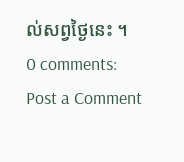ល់សព្វថ្ងៃនេះ ។
0 comments:
Post a Comment